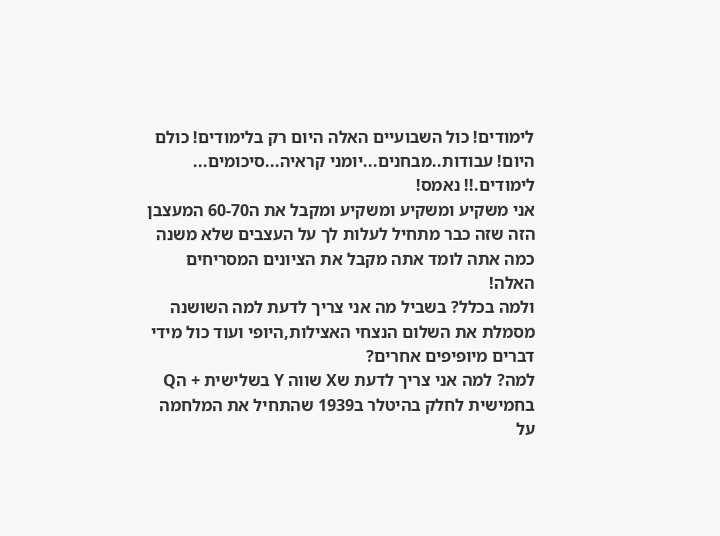לימודים! כול השבועיים האלה היום רק בלימודים! כולם היום! עבודות..מבחנים...יומני קראיה...סיכומים...
לימודים.!! נאמס!
אני משקיע ומשקיע ומשקיע ומקבל את ה60-70 המעצבן הזה שזה כבר מתחיל לעלות לך על העצבים שלא משנה כמה אתה לומד אתה מקבל את הציונים המסריחים האלה!
ולמה בכלל? בשביל מה אני צריך לדעת למה השושנה מסמלת את השלום הנצחי האצילות,היופי ועוד כול מידי דברים מיופיפים אחרים?
למה? למה אני צריך לדעת שX שווה Y בשלישית + הQ בחמישית לחלק בהיטלר ב1939 שהתחיל את המלחמה על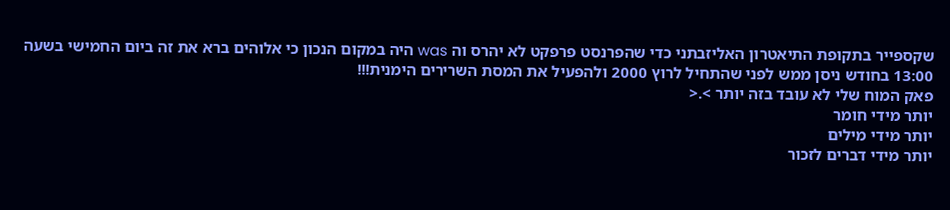שקספייר בתקופת התיאטרון האליזבתני כדי שהפרנסט פרפקט לא יהרס וה was היה במקום הנכון כי אלוהים ברא את זה ביום החמישי בשעה 13:00 בחודש ניסן ממש לפני שהתחיל לרוץ 2000 ולהפעיל את המסת השרירים הימנית!!!
פאק המוח שלי לא עובד בזה יותר >.<
יותר מידי חומר
יותר מידי מילים
יותר מידי דברים לזכור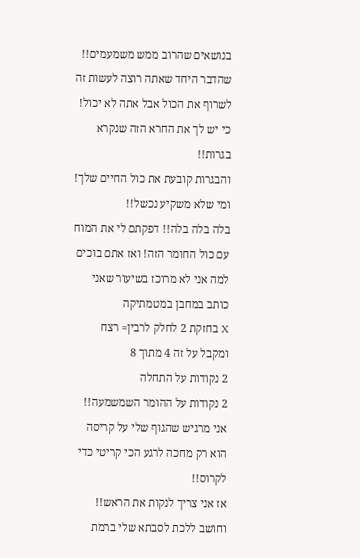בנושאים שהרוב ממש משמעמים!!
שהדבר היחד שאתה רוצה לעשות זה לשרוף את הכול אבל אתה לא יכול! כי יש לך את החרא הזה שנקרא בגרות!!
והבגרות קובעת את כול החיים שלך!
ומי שלא משקיע נכשל!!
בלה בלה בלה!! דפקתם לי את המוח עם כול החומר הזה! ואז אתם בוכים למה אני לא מרוכז בשיעור שאני כותב במחבן במטמתיקה
X בחזקת 2 לחלק לרבין= רצח
ומקבל על זה 4 מתוך 8
2 נקודות על התחלה
2 נקודות על ההומר השמשמעה!!
אני מרגיש שהגוף שלי על קריסה הוא רק מחכה לרגע הכי קריטי כדי לקרוס!!
אז אני צריך לנקות את הראש!! וחושב ללכת לסבתא שלי ברמת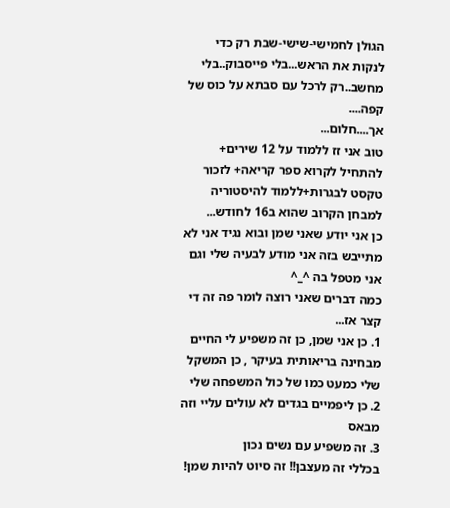הגולן לחמישי-שישי-שבת רק כדי לנקות את הראש...בלי פייסבוק..בלי מחשב..רק לרכל עם סבתא על כוס של קפה....
אך....חלום...
טוב אני זז ללמוד על 12 שירים+ להתחיל לקרוא ספר קריאה+ לזכור טקסט לבגרות+ללמוד להיסטוריה למבחן הקרוב שהוא ב16 לחודש...
כן אני יודע שאני שמן ובוא נגיד אני לא מתייבש בזה אני מודע לבעיה שלי וגם אני מטפל בה ^_^
כמה דברים שאני רוצה לומר פה זה די קצר אז...
1. כן אני שמן, כן זה משפיע לי החיים מבחינה בריאותית בעיקר , כן המשקל שלי כמעט כמו של כול המשפחה שלי
2. כן ליפמיים בגדים לא עולים עליי וזה מבאס
3. זה משפיע עם נשים נכון
בכללי זה מעצבן!! זה סיוט להיות שמן!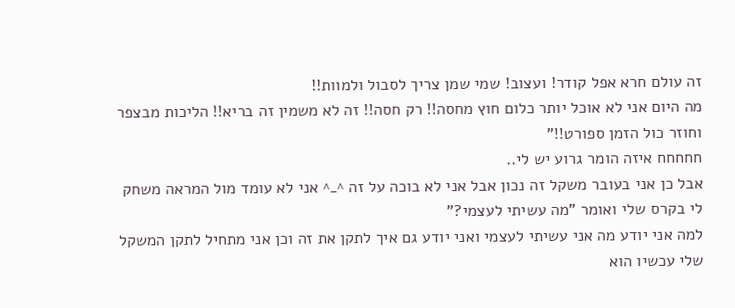זה עולם חרא אפל קודר! ועצוב! שמי שמן צריך לסבול ולמוות!!
מה היום אני לא אוכל יותר כלום חוץ מחסה!! רק חסה!! זה לא משמין זה בריא!! הליכות מבצפר וחוזר כול הזמן ספורט!!"
חחחחח איזה הומר גרוע יש לי..
אבל כן אני בעובר משקל זה נכון אבל אני לא בוכה על זה ^_^ אני לא עומד מול המראה משחק לי בקרס שלי ואומר "מה עשיתי לעצמי?"
למה אני יודע מה אני עשיתי לעצמי ואני יודע גם איך לתקן את זה וכן אני מתחיל לתקן המשקל שלי עכשיו הוא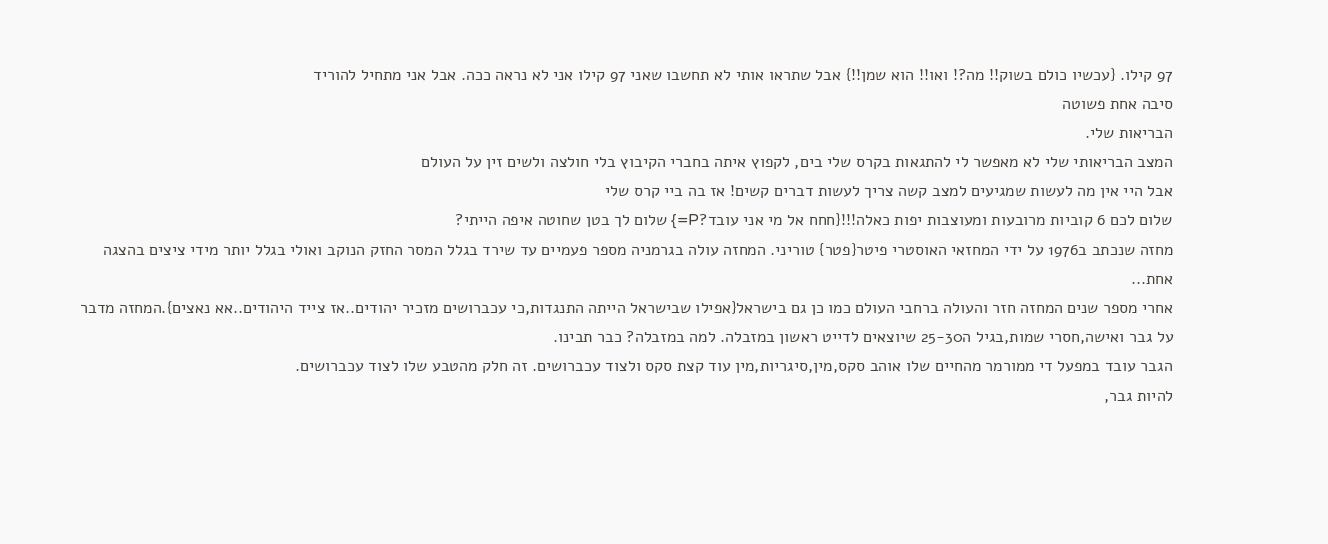97 קילו. {עכשיו כולם בשוק!! מה?! ואו!! הוא שמן!!} אבל שתראו אותי לא תחשבו שאני 97 קילו אני לא נראה ככה. אבל אני מתחיל להוריד
סיבה אחת פשוטה
הבריאות שלי.
המצב הבריאותי שלי לא מאפשר לי להתגאות בקרס שלי בים, לקפוץ איתה בחברי הקיבוץ בלי חולצה ולשים זין על העולם
אבל היי אין מה לעשות שמגיעים למצב קשה צריך לעשות דברים קשים! אז בה ביי קרס שלי
שלום לכם 6 קוביות מרובעות ומעוצבות יפות כאלה!!!{חחח אל מי אני עובד?P=} שלום לך בטן שחוטה איפה הייתי?
מחזה שנכתב ב1976 על ידי המחזאי האוסטרי פיטר{פטר} טוריני. המחזה עולה בגרמניה מספר פעמיים עד שירד בגלל המסר החזק הנוקב ואולי בגלל יותר מידי ציצים בהצגה אחת...
אחרי מספר שנים המחזה חזר והעולה ברחבי העולם כמו כן גם בישראל{אפילו שבישראל הייתה התנגדות,כי עכברושים מזכיר יהודים..אז צייד היהודים..אא נאצים}.המחזה מדבר על גבר ואישה,חסרי שמות,בגיל ה25-30 שיוצאים לדייט ראשון במזבלה. למה במזבלה? כבר תבינו.
הגבר עובד במפעל די ממורמר מהחיים שלו אוהב סקס,מין,סיגריות,מין עוד קצת סקס ולצוד עכברושים. זה חלק מהטבע שלו לצוד עכברושים.
להיות גבר,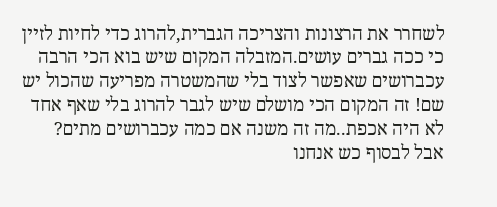לשחרר את הרצונות והצריכה הגברית,להרוג כדי לחיות לזיין כי ככה גברים עושים.המזבלה המקום שיש בוא הכי הרבה עכברושים שאפשר לצוד בלי שהמשטרה מפריעה שהכול יש שם! זה המקום הכי מושלם שיש לגבר להרוג בלי שאף אחד לא היה אכפת..מה זה משנה אם כמה עכברושים מתים? אבל לבסוף כש אנחנו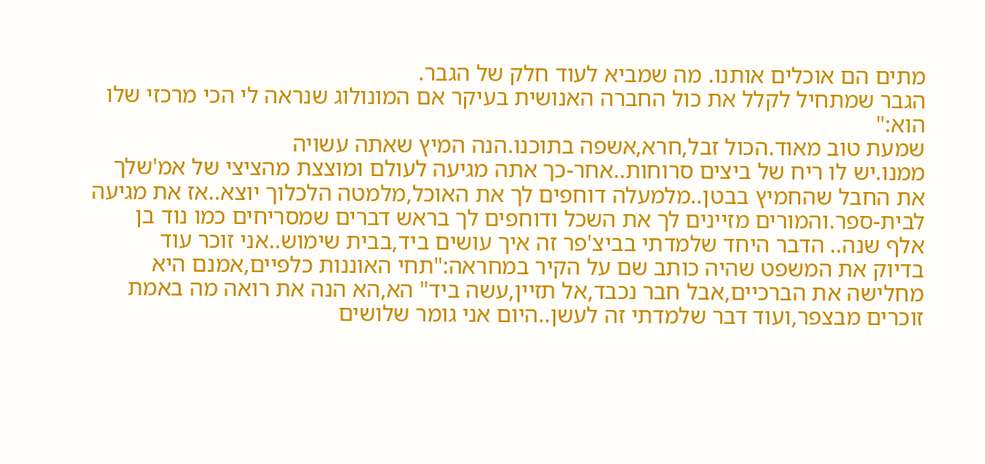מתים הם אוכלים אותנו. מה שמביא לעוד חלק של הגבר.
הגבר שמתחיל לקלל את כול החברה האנושית בעיקר אם המונולוג שנראה לי הכי מרכזי שלו
הוא:"
שמעת טוב מאוד.הכול זבל,חרא,אשפה בתוכנו.הנה המיץ שאתה עשויה
ממנו.יש לו ריח של ביצים סרוחות..אחר-כך אתה מגיעה לעולם ומוצצת מהציצי של אמ'שלך
את החבל שהחמיץ בבטן..מלמעלה דוחפים לך את האוכל,מלמטה הלכלוך יוצא..אז את מגיעה
לבית-ספר.והמורים מזיינים לך את השכל ודוחפים לך בראש דברים שמסריחים כמו נוד בן
אלף שנה.. הדבר היחד שלמדתי בביצ'פר זה איך עושים ביד,בבית שימוש..אני זוכר עוד
בדיוק את המשפט שהיה כותב שם על הקיר במחראה:"תחי האוננות כלפיים,אמנם היא
מחלישה את הברכיים,אבל חבר נכבד,אל תזיין,עשה ביד" הא,הא הנה את רואה מה באמת
זוכרים מבצפר,ועוד דבר שלמדתי זה לעשן..היום אני גומר שלושים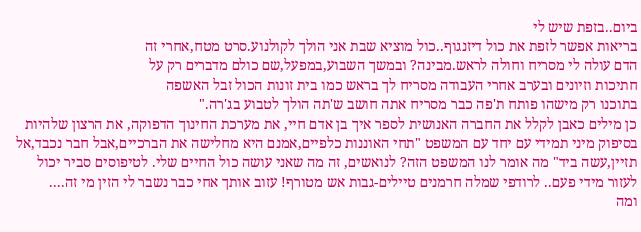ביום..בזפת שיש לי
בריאות אפשר לזפת את כול דיזנגוף..כול מוציא שבת אני הולך לקולנוע.סרט מטח,אחרי זה
הדם עולה לי מסריח וחולה לראש.מבינה? ובמשך השבוע,במפעל,שם כולם מדברים רק על
חתיכות וזיונים ובערב אחרי העבודה מסריח לך בראש כמו בית זונות הכול זבל האשפה
בתוכנו רק מישהו פותח ת'פה כבר מסריח אתה חושב ש'תה הולך לטבוע בג'רה."
כן מילים כאבן לקלל את החברה האנושית לספר איך בן אדם חיי, את מערכת החינוך הדפוקה, את הרצון שלהיות בסיפוק מיני תמידי עם יחד עם המשפט "תחי האוננות כלפיים,אמנם היא מחלישה את הברכיים,אבל חבר נכבד,אל תזיין,עשה ביד" מה אומר לנו המשפט הזה? לנואשים, זה מה שאני עושה כול החיים שלי. לטיפוסים סביר יכול לעזור מידי פעם.. לרודפי שמלה חרמנים טיילים-גבות אש מטורף! עזוב אותך אחי כבר נשבר לי הזין מי זה....
ומה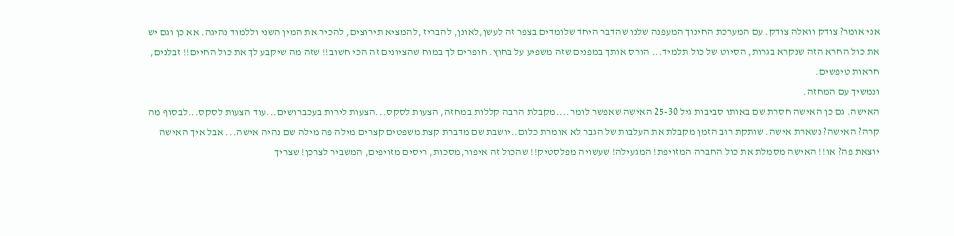אני אומר? צודק וואלה צודק. עם המערכת החינוך המעפנה שלנו שהדבר היחד שלומדים בצפר זה לעשן,לאונן, להבריז ,להמציא תירוצים, להכיר את המין השני וללמוד נהיגה. אא כן וגם יש את כול החרא הזה שנקרא בגרות, הסיוט של כול תלמיד... הורס אותך במפנים שזה משפיע על בחוץ. חופרים לך במוח שהציונים זה הכי חשוב!! שזה מה שיקבע לך את כול החיים!! זבלנים, חראות טיפשים.
ונמשיך עם המחזה.
האישה. גם כן האישה חסרת שם באותו סביבות גיל 25-30 האישה שאפשר לומר....מקבלת הרבה קללות במחזה, הצעות לסקס...הצעות לירות בעכברושים...עוד הצעות לסקס...לבסוף מה קרה? האישה? נשארת אישה. שותקת רוב הזמן מקבלת את העלבות של הגבר לא אומרת כלום..יושבת שם מדברת קצת משפטים קצרים מילה פה מילה שם נהיה אישה... אבל איך האישה יוצאת פה? או!! האישה מסמלת את כול החברה המזויפת! המגעילה! שעשויה מפלסטיק!! שהכול זה איפור,מסכות, ריסים מזויפים, המשביר לצרכן! שצריך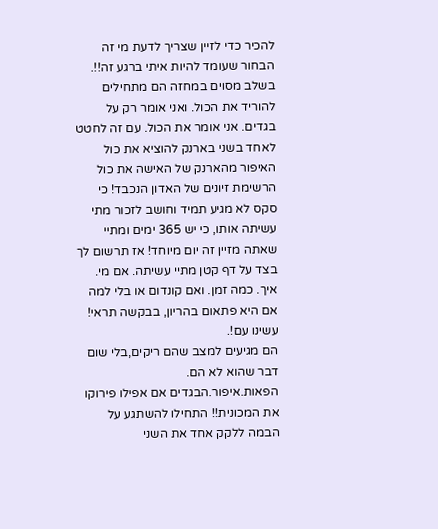להכיר כדי לזיין שצריך לדעת מי זה הבחור שעומד להיות איתי ברגע זה!!.
בשלב מסוים במחזה הם מתחילים להוריד את הכול. ואני אומר רק על בגדים. אני אומר את הכול. עם זה לחטט לאחד בשני בארנק להוציא את כול האיפור מהארנק של האישה את כול הרשימת זיונים של האדון הנכבד! כי סקס לא מגיע תמיד וחושב לזכור מתי עשיתה אותו, כי יש 365 ימים ומתיי שאתה מזיין זה יום מיוחד! אז תרשום לך בצד על דף קטן מתיי עשיתה. אם מי. איך. כמה זמן. ואם קונדום או בלי למה אם היא פתאום בהריון, בבקשה תראי! עשינו עם!.
הם מגיעים למצב שהם ריקים,בלי שום דבר שהוא לא הם. הפאות.איפור.הבגדים אם אפילו פירוקו את המכונית!! התחילו להשתגע על הבמה ללקק אחד את השני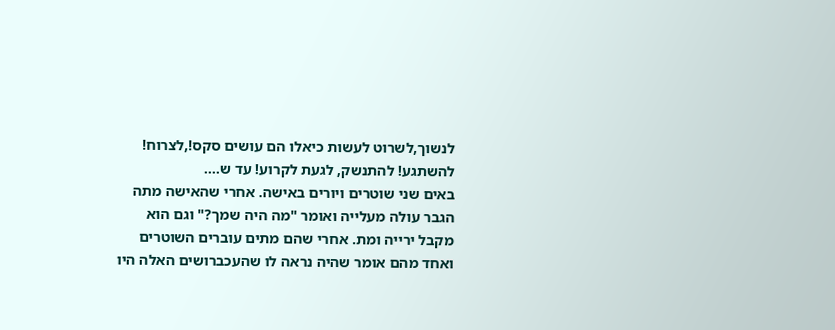לנשוך,לשרוט לעשות כיאלו הם עושים סקס!,לצרוח! להשתגע! להתנשק, לגעת לקרוע! עד ש....
באים שני שוטרים ויורים באישה. אחרי שהאישה מתה הגבר עולה מעלייה ואומר "מה היה שמך?" וגם הוא מקבל ירייה ומת. אחרי שהם מתים עוברים השוטרים ואחד מהם אומר שהיה נראה לו שהעכברושים האלה היו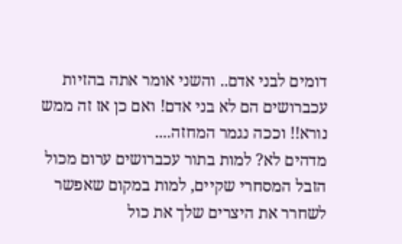דומים לבני אדם.. והשני אומר אתה בהזיות עכברושים הם לא בני אדם! ואם כן אז זה ממש נורא!! וככה נגמר המחזה....
מדהים לא? למות בתור עכברושים ערום מכול הזבל המסחרי שקיים, למות במקום שאפשר לשחרר את היצרים שלך את כול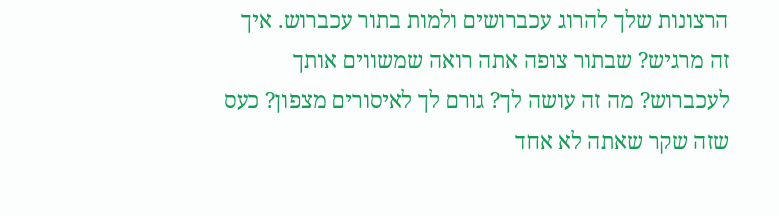הרצונות שלך להרוג עכברושים ולמות בתור עכברוש. איך זה מרגיש? שבתור צופה אתה רואה שמשווים אותך לעכברוש? מה זה עושה לך? גורם לך לאיסורים מצפון? כעס שזה שקר שאתה לא אחד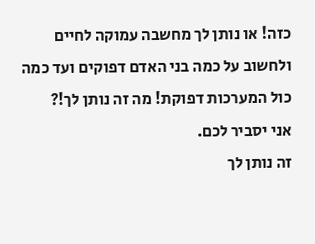כזה! או נותן לך מחשבה עמוקה לחיים ולחשוב על כמה בני האדם דפוקים ועד כמה כול המערכות דפוקת! מה זה נותן לך!?
אני יסביר לכם.
זה נותן לך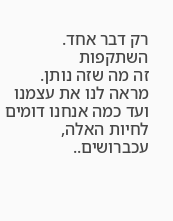רק דבר אחד.
השתקפות
זה מה שזה נותן. מראה לנו את עצמנו ועד כמה אנחנו דומים לחיות האלה, עכברושים..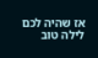אז שהיה לכם לילה טוב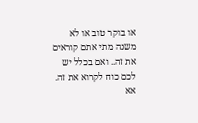או בוקר טוב או לא משנה מתי אתם קוראים את זה.. ואם בכלל יש לכם כוח לקרוא את זה.
אא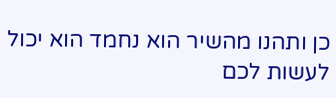כן ותהנו מהשיר הוא נחמד הוא יכול לעשות לכם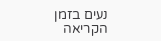נעים בזמן הקריאה